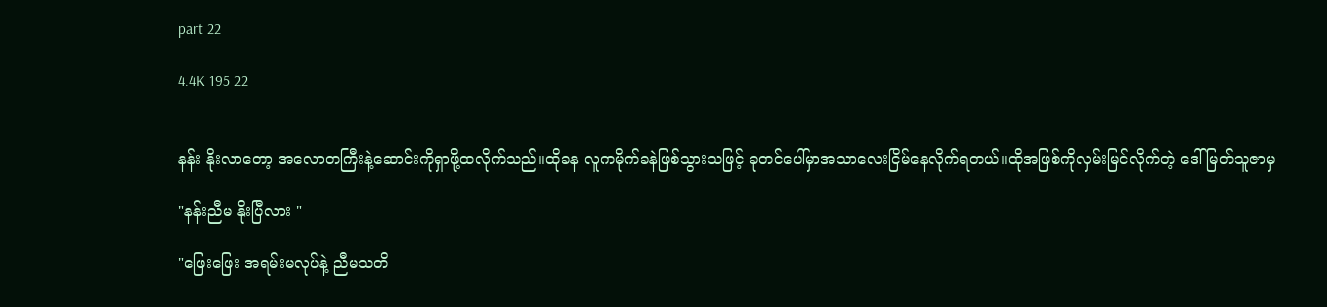part 22

4.4K 195 22


နန်း နိုးလာတော့ အလောတကြီးနဲ့ဆောင်းကိုရှာဖို့ထလိုက်သည်။ထိုခန လူကမိုက်ခနဲဖြစ်သွားသဖြင့် ခုတင်ပေါ်မှာအသာလေးငြိမ်နေလိုက်ရတယ်။ထိုအဖြစ်ကိုလှမ်းမြင်လိုက်တဲ့ ဒေါ်မြတ်သူဇာမှ

"နန်းညီမ နိုးပြီလား "

"ဖြေးဖြေး အရမ်းမလုပ်နဲ့ ညီမသတိ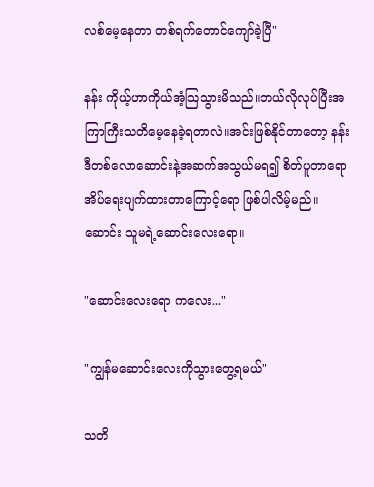လစ်မေ့နေတာ တစ်ရက်တောင်ကျော်ခဲ့ပြီ"

နန်း ကိုယ့်ဟာကိုယ်အံ့သြသွားမိသည်။ဘယ်လိုလုပ်ပြီးအကြာကြီးသတိမေ့နေခဲ့ရတာလဲ။အင်းဖြစ်နိုင်တာတော့ နန်းဒီတစ်လောဆောင်းနဲ့အဆက်အသွယ်မရ၍ စိတ်ပူတာရော အိပ်ရေးပျက်ထားတာကြောင့်ရော ဖြစ်ပါလိမ့်မည်။ဆောင်း သူမရဲ့ဆောင်းလေးရော။

"ဆောင်းလေးရော ကလေး..."

"ကျွန်မဆောင်းလေးကိုသွားတွေ့ရမယ်"

သတိ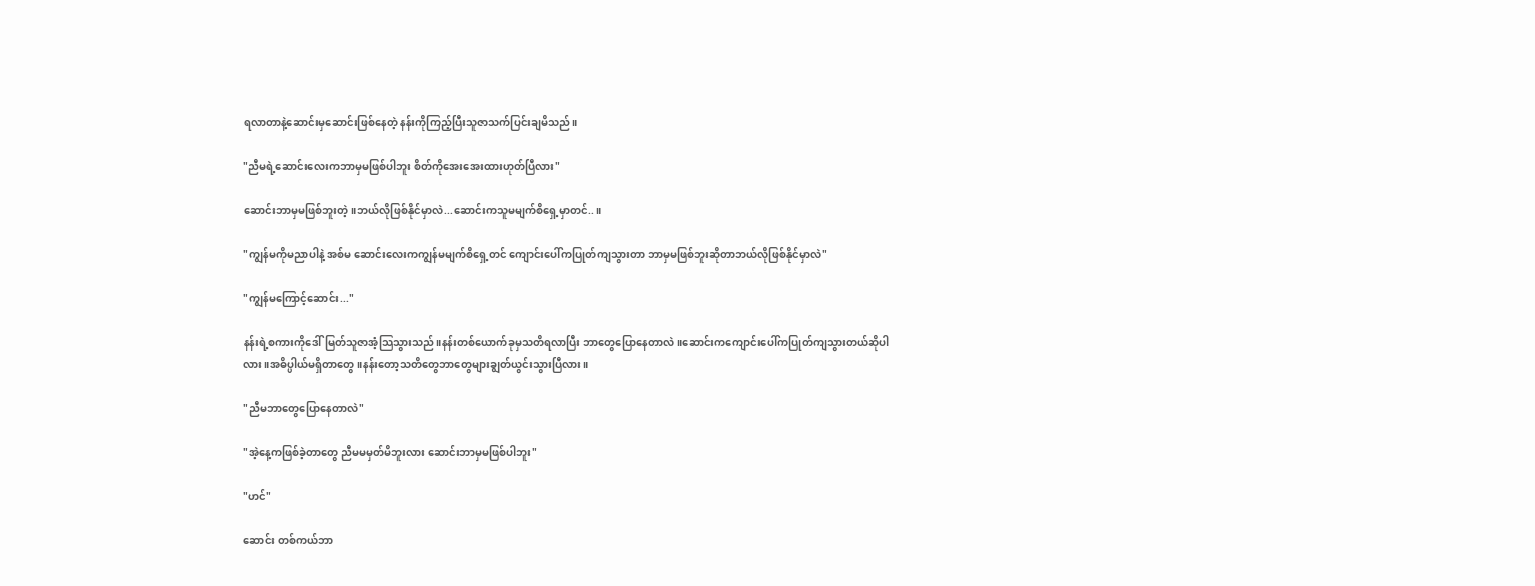ရလာတာနဲ့ဆောင်းမှဆောင်းဖြစ်နေတဲ့ နန်းကိုကြည့်ပြီးသူဇာသက်ပြင်းချမိသည်။

"ညီမရဲ့ဆောင်းလေးကဘာမှမဖြစ်ပါဘူး စိတ်ကိုအေးအေးထားဟုတ်ပြီလား"

ဆောင်းဘာမှမဖြစ်ဘူးတဲ့။ဘယ်လိုဖြစ်နိုင်မှာလဲ...ဆောင်းကသူမမျက်စိရှေ့မှာတင်..။

"ကျွန်မကိုမညာပါနဲ့ အစ်မ ဆောင်းလေးကကျွန်မမျက်စိရှေ့တင် ကျောင်းပေါ်ကပြုတ်ကျသွားတာ ဘာမှမဖြစ်ဘူးဆိုတာဘယ်လိုဖြစ်နိုင်မှာလဲ"

"ကျွန်မကြောင့်ဆောင်း..."

နန်းရဲ့စကားကိုဒေါ်မြတ်သူဇာအံ့သြသွားသည်။နန်းတစ်ယောက်ခုမှသတိရလာပြီး ဘာတွေပြောနေတာလဲ။ဆောင်းကကျောင်းပေါ်ကပြုတ်ကျသွားတယ်ဆိုပါလား။အဓိပ္ပါယ်မရှိတာတွေ။နန်းတော့သတိတွေဘာတွေများချွတ်ယွင်းသွားပြီလား။

"ညီမဘာတွေပြောနေတာလဲ"

"အဲ့နေ့ကဖြစ်ခဲ့တာတွေ ညီမမမှတ်မိဘူးလား ဆောင်းဘာမှမဖြစ်ပါဘူး"

"ဟင်"

ဆောင်း တစ်ကယ်ဘာ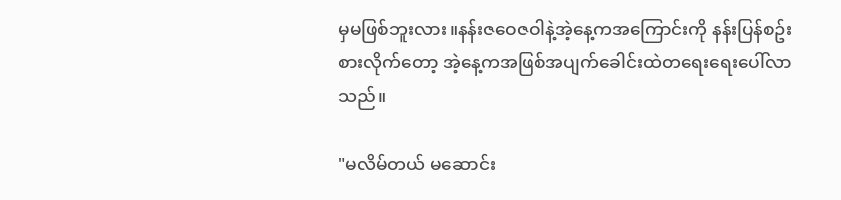မှမဖြစ်ဘူးလား။နန်းဇဝေဇဝါနဲ့အဲ့နေ့ကအကြောင်းကို နန်းပြန်စဥ်းစားလိုက်တော့ အဲ့နေ့ကအဖြစ်အပျက်ခေါင်းထဲတရေးရေးပေါ်လာသည်။

"မလိမ်တယ် မဆောင်း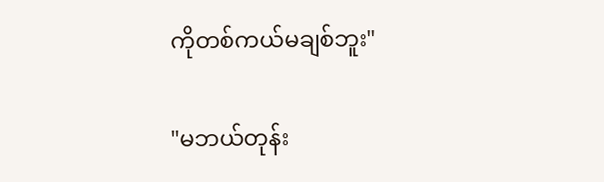ကိုတစ်ကယ်မချစ်ဘူး"

"မဘယ်တုန်း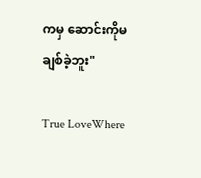ကမှ ဆောင်းကိုမချစ်ခဲ့ဘူး"

True LoveWhere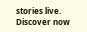stories live. Discover now